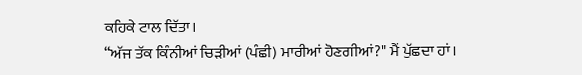ਕਹਿਕੇ ਟਾਲ ਦਿੱਤਾ।
“ਅੱਜ ਤੱਕ ਕਿੰਨੀਆਂ ਚਿੜੀਆਂ (ਪੰਛੀ) ਮਾਰੀਆਂ ਹੋਣਗੀਆਂ?" ਮੈਂ ਪੁੱਛਦਾ ਹਾਂ।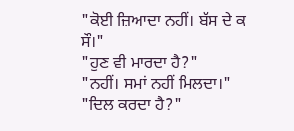"ਕੋਈ ਜ਼ਿਆਦਾ ਨਹੀਂ। ਬੱਸ ਦੇ ਕ ਸੌ।"
"ਹੁਣ ਵੀ ਮਾਰਦਾ ਹੈ?"
"ਨਹੀਂ। ਸਮਾਂ ਨਹੀਂ ਮਿਲਦਾ।"
"ਦਿਲ ਕਰਦਾ ਹੈ?"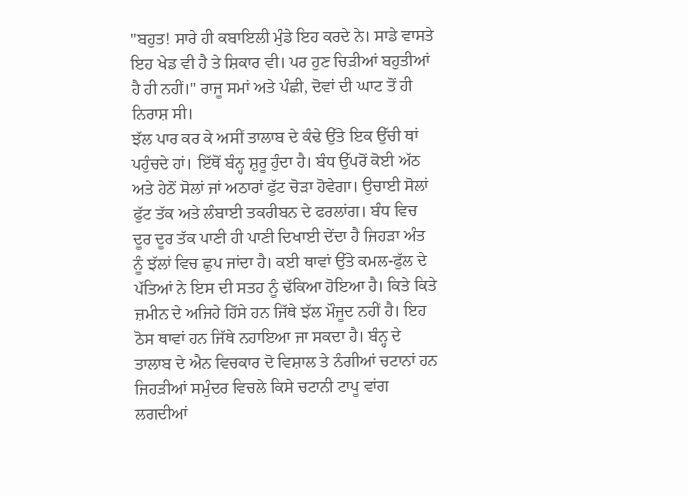"ਬਹੁਤ! ਸਾਰੇ ਹੀ ਕਬਾਇਲੀ ਮੁੰਡੇ ਇਹ ਕਰਦੇ ਨੇ। ਸਾਡੇ ਵਾਸਤੇ ਇਹ ਖੇਡ ਵੀ ਹੈ ਤੇ ਸ਼ਿਕਾਰ ਵੀ। ਪਰ ਹੁਣ ਚਿੜੀਆਂ ਬਹੁਤੀਆਂ ਹੈ ਹੀ ਨਹੀਂ।" ਰਾਜੂ ਸਮਾਂ ਅਤੇ ਪੰਛੀ, ਦੋਵਾਂ ਦੀ ਘਾਟ ਤੋਂ ਹੀ ਨਿਰਾਸ਼ ਸੀ।
ਝੱਲ ਪਾਰ ਕਰ ਕੇ ਅਸੀਂ ਤਾਲਾਬ ਦੇ ਕੰਢੇ ਉੱਤੇ ਇਕ ਉੱਚੀ ਥਾਂ ਪਹੁੰਚਦੇ ਹਾਂ। ਇੱਥੋਂ ਬੰਨ੍ਹ ਸ਼ੁਰੂ ਹੁੰਦਾ ਹੈ। ਬੰਧ ਉੱਪਰੋਂ ਕੋਈ ਅੱਠ ਅਤੇ ਹੇਠੋਂ ਸੋਲਾਂ ਜਾਂ ਅਠਾਰਾਂ ਫੁੱਟ ਚੋੜਾ ਹੋਵੇਗਾ। ਉਚਾਈ ਸੋਲਾਂ ਫੁੱਟ ਤੱਕ ਅਤੇ ਲੰਬਾਈ ਤਕਰੀਬਨ ਦੇ ਫਰਲਾਂਗ। ਬੰਧ ਵਿਚ ਦੂਰ ਦੂਰ ਤੱਕ ਪਾਣੀ ਹੀ ਪਾਣੀ ਦਿਖਾਈ ਦੇਂਦਾ ਹੈ ਜਿਹੜਾ ਅੰਤ ਨੂੰ ਝੱਲਾਂ ਵਿਚ ਛੁਪ ਜਾਂਦਾ ਹੈ। ਕਈ ਥਾਵਾਂ ਉੱਤੇ ਕਮਲ-ਫੁੱਲ ਦੇ ਪੱਤਿਆਂ ਨੇ ਇਸ ਦੀ ਸਤਹ ਨੂੰ ਢੱਕਿਆ ਹੋਇਆ ਹੈ। ਕਿਤੇ ਕਿਤੇ ਜ਼ਮੀਨ ਦੇ ਅਜਿਹੇ ਹਿੱਸੇ ਹਨ ਜਿੱਥੇ ਝੱਲ ਮੌਜੂਦ ਨਹੀਂ ਹੈ। ਇਹ ਠੋਸ ਥਾਵਾਂ ਹਨ ਜਿੱਥੇ ਨਹਾਇਆ ਜਾ ਸਕਦਾ ਹੈ। ਬੰਨ੍ਹ ਦੇ ਤਾਲਾਬ ਦੇ ਐਨ ਵਿਚਕਾਰ ਦੋ ਵਿਸ਼ਾਲ ਤੇ ਨੰਗੀਆਂ ਚਟਾਨਾਂ ਹਨ ਜਿਹੜੀਆਂ ਸਮੁੰਦਰ ਵਿਚਲੇ ਕਿਸੇ ਚਟਾਨੀ ਟਾਪੂ ਵਾਂਗ ਲਗਦੀਆਂ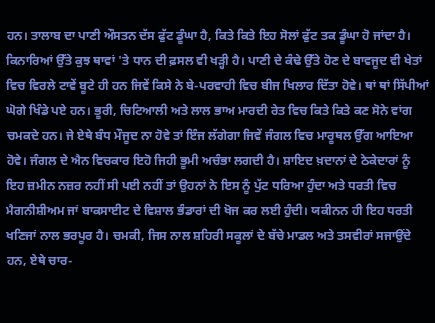ਹਨ। ਤਾਲਾਬ ਦਾ ਪਾਣੀ ਔਸਤਨ ਦੱਸ ਫੁੱਟ ਡੂੰਘਾ ਹੈ, ਕਿਤੇ ਕਿਤੇ ਇਹ ਸੋਲਾਂ ਫੁੱਟ ਤਕ ਡੂੰਘਾ ਹੋ ਜਾਂਦਾ ਹੈ। ਕਿਨਾਰਿਆਂ ਉੱਤੇ ਕੁਝ ਥਾਵਾਂ 'ਤੇ ਧਾਨ ਦੀ ਫ਼ਸਲ ਵੀ ਖੜ੍ਹੀ ਹੈ। ਪਾਣੀ ਦੇ ਕੰਢੇ ਉੱਤੇ ਹੋਣ ਦੇ ਬਾਵਜੂਦ ਵੀ ਖੇਤਾਂ ਵਿਚ ਵਿਰਲੇ ਟਾਵੇਂ ਬੂਟੇ ਹੀ ਹਨ ਜਿਵੇਂ ਕਿਸੇ ਨੇ ਬੇ-ਪਰਵਾਹੀ ਵਿਚ ਬੀਜ ਖਿਲਾਰ ਦਿੱਤਾ ਹੋਵੇ। ਥਾਂ ਥਾਂ ਸਿੱਪੀਆਂ ਘੋਗੇ ਖਿੰਡੇ ਪਏ ਹਨ। ਭੂਰੀ, ਚਿਟਿਆਲੀ ਅਤੇ ਲਾਲ ਭਾਅ ਮਾਰਦੀ ਰੇਤ ਵਿਚ ਕਿਤੇ ਕਿਤੇ ਕਣ ਸੋਨੇ ਵਾਂਗ ਚਮਕਦੇ ਹਨ। ਜੇ ਏਥੇ ਬੰਧ ਮੌਜੂਦ ਨਾ ਹੋਵੇ ਤਾਂ ਇੰਜ ਲੱਗੇਗਾ ਜਿਵੇਂ ਜੰਗਲ ਵਿਚ ਮਾਰੂਥਲ ਉੱਗ ਆਇਆ ਹੋਵੇ। ਜੰਗਲ ਦੇ ਐਨ ਵਿਚਕਾਰ ਇਹੋ ਜਿਹੀ ਭੂਮੀ ਅਚੰਭਾ ਲਗਦੀ ਹੈ। ਸ਼ਾਇਦ ਖ਼ਦਾਨਾਂ ਦੇ ਠੇਕੇਦਾਰਾਂ ਨੂੰ ਇਹ ਜ਼ਮੀਨ ਨਜ਼ਰ ਨਹੀਂ ਸੀ ਪਈ ਨਹੀਂ ਤਾਂ ਉਹਨਾਂ ਨੇ ਇਸ ਨੂੰ ਪੁੱਟ ਧਰਿਆ ਹੁੰਦਾ ਅਤੇ ਧਰਤੀ ਵਿਚ ਮੈਗਨੀਸ਼ੀਅਮ ਜਾਂ ਬਾਕਸਾਈਟ ਦੇ ਵਿਸ਼ਾਲ ਭੰਡਾਰਾਂ ਦੀ ਖੋਜ ਕਰ ਲਈ ਹੁੰਦੀ। ਯਕੀਨਨ ਹੀ ਇਹ ਧਰਤੀ ਖਣਿਜਾਂ ਨਾਲ ਭਰਪੂਰ ਹੈ। ਚਮਕੀ, ਜਿਸ ਨਾਲ ਸ਼ਹਿਰੀ ਸਕੂਲਾਂ ਦੇ ਬੱਚੇ ਮਾਡਲ ਅਤੇ ਤਸਵੀਰਾਂ ਸਜਾਉਂਦੇ ਹਨ, ਏਥੇ ਚਾਰ-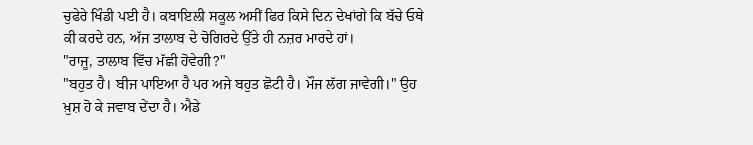ਚੁਫੇਰੇ ਖਿੰਡੀ ਪਈ ਹੈ। ਕਬਾਇਲੀ ਸਕੂਲ ਅਸੀਂ ਫਿਰ ਕਿਸੇ ਦਿਨ ਦੇਖਾਂਗੇ ਕਿ ਬੱਚੇ ਓਥੇ ਕੀ ਕਰਦੇ ਹਨ, ਅੱਜ ਤਾਲਾਬ ਦੇ ਚੋਗਿਰਦੇ ਉੱਤੇ ਹੀ ਨਜ਼ਰ ਮਾਰਦੇ ਹਾਂ।
"ਰਾਜੂ, ਤਾਲਾਬ ਵਿੱਚ ਮੱਛੀ ਹੋਵੇਗੀ?"
"ਬਹੁਤ ਹੈ। ਬੀਜ ਪਾਇਆ ਹੈ ਪਰ ਅਜੇ ਬਹੁਤ ਛੋਟੀ ਹੈ। ਮੌਜ ਲੱਗ ਜਾਵੇਗੀ।" ਉਹ ਖ਼ੁਸ਼ ਹੋ ਕੇ ਜਵਾਬ ਦੇਂਦਾ ਹੈ। ਐਡੇ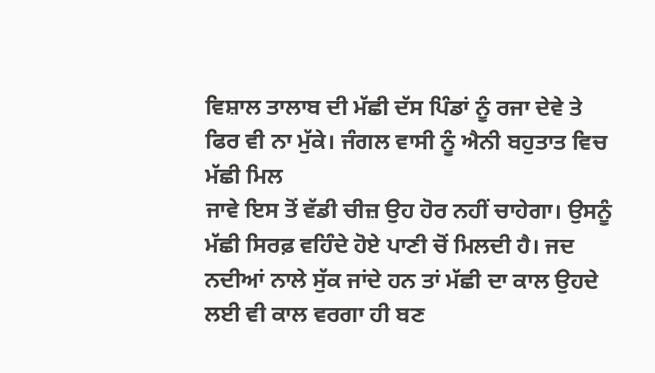ਵਿਸ਼ਾਲ ਤਾਲਾਬ ਦੀ ਮੱਛੀ ਦੱਸ ਪਿੰਡਾਂ ਨੂੰ ਰਜਾ ਦੇਵੇ ਤੇ ਫਿਰ ਵੀ ਨਾ ਮੁੱਕੇ। ਜੰਗਲ ਵਾਸੀ ਨੂੰ ਐਨੀ ਬਹੁਤਾਤ ਵਿਚ ਮੱਛੀ ਮਿਲ
ਜਾਵੇ ਇਸ ਤੋਂ ਵੱਡੀ ਚੀਜ਼ ਉਹ ਹੋਰ ਨਹੀਂ ਚਾਹੇਗਾ। ਉਸਨੂੰ ਮੱਛੀ ਸਿਰਫ਼ ਵਹਿੰਦੇ ਹੋਏ ਪਾਣੀ ਚੋਂ ਮਿਲਦੀ ਹੈ। ਜਦ ਨਦੀਆਂ ਨਾਲੇ ਸੁੱਕ ਜਾਂਦੇ ਹਨ ਤਾਂ ਮੱਛੀ ਦਾ ਕਾਲ ਉਹਦੇ ਲਈ ਵੀ ਕਾਲ ਵਰਗਾ ਹੀ ਬਣ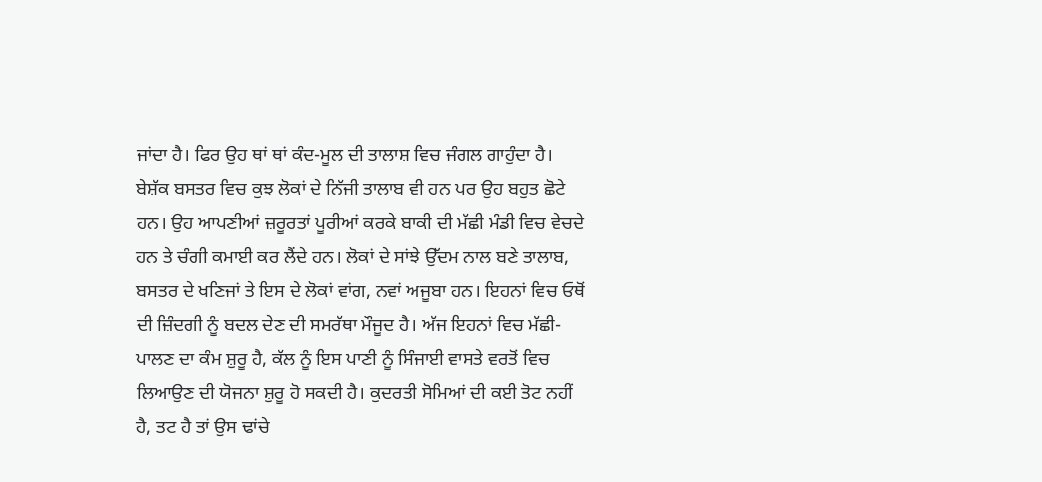ਜਾਂਦਾ ਹੈ। ਫਿਰ ਉਹ ਥਾਂ ਥਾਂ ਕੰਦ-ਮੂਲ ਦੀ ਤਾਲਾਸ਼ ਵਿਚ ਜੰਗਲ ਗਾਹੁੰਦਾ ਹੈ।
ਬੇਸ਼ੱਕ ਬਸਤਰ ਵਿਚ ਕੁਝ ਲੋਕਾਂ ਦੇ ਨਿੱਜੀ ਤਾਲਾਬ ਵੀ ਹਨ ਪਰ ਉਹ ਬਹੁਤ ਛੋਟੇ ਹਨ। ਉਹ ਆਪਣੀਆਂ ਜ਼ਰੂਰਤਾਂ ਪੂਰੀਆਂ ਕਰਕੇ ਬਾਕੀ ਦੀ ਮੱਛੀ ਮੰਡੀ ਵਿਚ ਵੇਚਦੇ ਹਨ ਤੇ ਚੰਗੀ ਕਮਾਈ ਕਰ ਲੈਂਦੇ ਹਨ। ਲੋਕਾਂ ਦੇ ਸਾਂਝੇ ਉੱਦਮ ਨਾਲ ਬਣੇ ਤਾਲਾਬ, ਬਸਤਰ ਦੇ ਖਣਿਜਾਂ ਤੇ ਇਸ ਦੇ ਲੋਕਾਂ ਵਾਂਗ, ਨਵਾਂ ਅਜੂਬਾ ਹਨ। ਇਹਨਾਂ ਵਿਚ ਓਥੋਂ ਦੀ ਜ਼ਿੰਦਗੀ ਨੂੰ ਬਦਲ ਦੇਣ ਦੀ ਸਮਰੱਥਾ ਮੌਜੂਦ ਹੈ। ਅੱਜ ਇਹਨਾਂ ਵਿਚ ਮੱਛੀ-ਪਾਲਣ ਦਾ ਕੰਮ ਸ਼ੁਰੂ ਹੈ, ਕੱਲ ਨੂੰ ਇਸ ਪਾਣੀ ਨੂੰ ਸਿੰਜਾਈ ਵਾਸਤੇ ਵਰਤੋਂ ਵਿਚ ਲਿਆਉਣ ਦੀ ਯੋਜਨਾ ਸ਼ੁਰੂ ਹੋ ਸਕਦੀ ਹੈ। ਕੁਦਰਤੀ ਸੋਮਿਆਂ ਦੀ ਕਈ ਤੋਟ ਨਹੀਂ ਹੈ, ਤਟ ਹੈ ਤਾਂ ਉਸ ਢਾਂਚੇ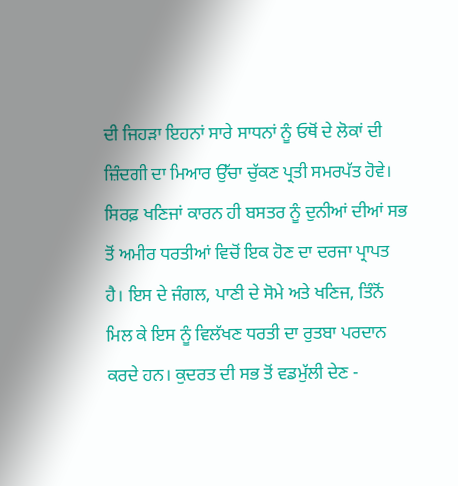ਦੀ ਜਿਹੜਾ ਇਹਨਾਂ ਸਾਰੇ ਸਾਧਨਾਂ ਨੂੰ ਓਥੋਂ ਦੇ ਲੋਕਾਂ ਦੀ ਜ਼ਿੰਦਗੀ ਦਾ ਮਿਆਰ ਉੱਚਾ ਚੁੱਕਣ ਪ੍ਰਤੀ ਸਮਰਪੱਤ ਹੋਵੇ। ਸਿਰਫ਼ ਖਣਿਜਾਂ ਕਾਰਨ ਹੀ ਬਸਤਰ ਨੂੰ ਦੁਨੀਆਂ ਦੀਆਂ ਸਭ ਤੋਂ ਅਮੀਰ ਧਰਤੀਆਂ ਵਿਚੋਂ ਇਕ ਹੋਣ ਦਾ ਦਰਜਾ ਪ੍ਰਾਪਤ ਹੈ। ਇਸ ਦੇ ਜੰਗਲ, ਪਾਣੀ ਦੇ ਸੋਮੇ ਅਤੇ ਖਣਿਜ, ਤਿੰਨੋਂ ਮਿਲ ਕੇ ਇਸ ਨੂੰ ਵਿਲੱਖਣ ਧਰਤੀ ਦਾ ਰੁਤਬਾ ਪਰਦਾਨ ਕਰਦੇ ਹਨ। ਕੁਦਰਤ ਦੀ ਸਭ ਤੋਂ ਵਡਮੁੱਲੀ ਦੇਣ -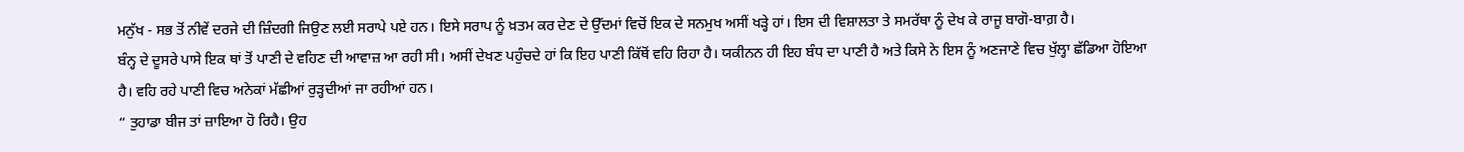ਮਨੁੱਖ - ਸਭ ਤੋਂ ਨੀਵੇਂ ਦਰਜੇ ਦੀ ਜ਼ਿੰਦਗੀ ਜਿਉਣ ਲਈ ਸਰਾਪੇ ਪਏ ਹਨ। ਇਸੇ ਸਰਾਪ ਨੂੰ ਖ਼ਤਮ ਕਰ ਦੇਣ ਦੇ ਉੱਦਮਾਂ ਵਿਚੋਂ ਇਕ ਦੇ ਸਨਮੁਖ ਅਸੀਂ ਖੜ੍ਹੇ ਹਾਂ। ਇਸ ਦੀ ਵਿਸ਼ਾਲਤਾ ਤੇ ਸਮਰੱਥਾ ਨੂੰ ਦੇਖ ਕੇ ਰਾਜੂ ਬਾਗੋ-ਬਾਗ਼ ਹੈ।
ਬੰਨ੍ਹ ਦੇ ਦੂਸਰੇ ਪਾਸੇ ਇਕ ਥਾਂ ਤੋਂ ਪਾਣੀ ਦੇ ਵਹਿਣ ਦੀ ਆਵਾਜ਼ ਆ ਰਹੀ ਸੀ। ਅਸੀਂ ਦੇਖਣ ਪਹੁੰਚਦੇ ਹਾਂ ਕਿ ਇਹ ਪਾਣੀ ਕਿੱਥੋਂ ਵਹਿ ਰਿਹਾ ਹੈ। ਯਕੀਨਨ ਹੀ ਇਹ ਬੰਧ ਦਾ ਪਾਣੀ ਹੈ ਅਤੇ ਕਿਸੇ ਨੇ ਇਸ ਨੂੰ ਅਣਜਾਣੇ ਵਿਚ ਖੁੱਲ੍ਹਾ ਛੱਡਿਆ ਹੋਇਆ ਹੈ। ਵਹਿ ਰਹੇ ਪਾਣੀ ਵਿਚ ਅਨੇਕਾਂ ਮੱਛੀਆਂ ਰੁੜ੍ਹਦੀਆਂ ਜਾ ਰਹੀਆਂ ਹਨ।
“ ਤੁਹਾਡਾ ਬੀਜ ਤਾਂ ਜ਼ਾਇਆ ਹੋ ਰਿਹੈ। ਉਹ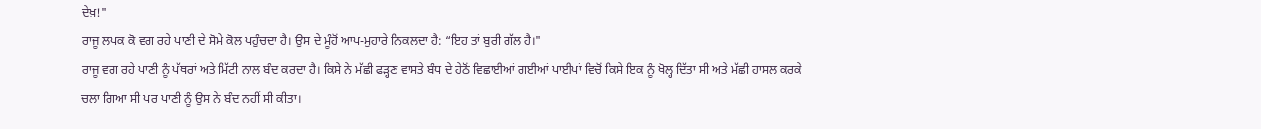ਦੇਖ਼!"
ਰਾਜੂ ਲਪਕ ਕੋ ਵਗ ਰਹੇ ਪਾਣੀ ਦੇ ਸੋਮੇ ਕੋਲ ਪਹੁੰਚਦਾ ਹੈ। ਉਸ ਦੇ ਮੂੰਹੋਂ ਆਪ-ਮੁਹਾਰੇ ਨਿਕਲਦਾ ਹੈ: “ਇਹ ਤਾਂ ਬੁਰੀ ਗੱਲ ਹੈ।"
ਰਾਜੂ ਵਗ ਰਹੇ ਪਾਣੀ ਨੂੰ ਪੱਥਰਾਂ ਅਤੇ ਮਿੱਟੀ ਨਾਲ ਬੰਦ ਕਰਦਾ ਹੈ। ਕਿਸੇ ਨੇ ਮੱਛੀ ਫੜ੍ਹਣ ਵਾਸਤੇ ਬੰਧ ਦੇ ਹੇਠੋਂ ਵਿਛਾਈਆਂ ਗਈਆਂ ਪਾਈਪਾਂ ਵਿਚੋਂ ਕਿਸੇ ਇਕ ਨੂੰ ਖੋਲ੍ਹ ਦਿੱਤਾ ਸੀ ਅਤੇ ਮੱਛੀ ਹਾਸਲ ਕਰਕੇ ਚਲਾ ਗਿਆ ਸੀ ਪਰ ਪਾਣੀ ਨੂੰ ਉਸ ਨੇ ਬੰਦ ਨਹੀਂ ਸੀ ਕੀਤਾ।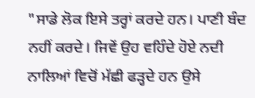"ਸਾਡੇ ਲੋਕ ਇਸੇ ਤਰ੍ਹਾਂ ਕਰਦੇ ਹਨ। ਪਾਣੀ ਬੰਦ ਨਹੀਂ ਕਰਦੇ। ਜਿਵੇਂ ਉਹ ਵਹਿੰਦੇ ਹੋਏ ਨਦੀ ਨਾਲਿਆਂ ਵਿਚੋਂ ਮੱਛੀ ਫੜ੍ਹਦੇ ਹਨ ਉਸੇ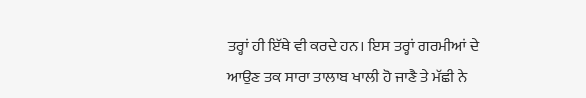ਤਰ੍ਹਾਂ ਹੀ ਇੱਥੇ ਵੀ ਕਰਦੇ ਹਨ। ਇਸ ਤਰ੍ਹਾਂ ਗਰਮੀਆਂ ਦੇ ਆਉਣ ਤਕ ਸਾਰਾ ਤਾਲਾਬ ਖਾਲੀ ਹੋ ਜਾਣੈ ਤੇ ਮੱਛੀ ਨੇ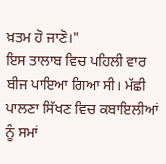ਖ਼ਤਮ ਹੋ ਜਾਣੋ।"
ਇਸ ਤਾਲਾਬ ਵਿਚ ਪਹਿਲੀ ਵਾਰ ਬੀਜ ਪਾਇਆ ਗਿਆ ਸੀ। ਮੱਛੀ ਪਾਲਣਾ ਸਿੱਖਣ ਵਿਚ ਕਬਾਇਲੀਆਂ ਨੂੰ ਸਮਾਂ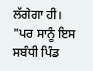ਲੱਗੇਗਾ ਹੀ। "ਪਰ ਸਾਨੂੰ ਇਸ ਸਬੰਧੀ ਪਿੰਡ